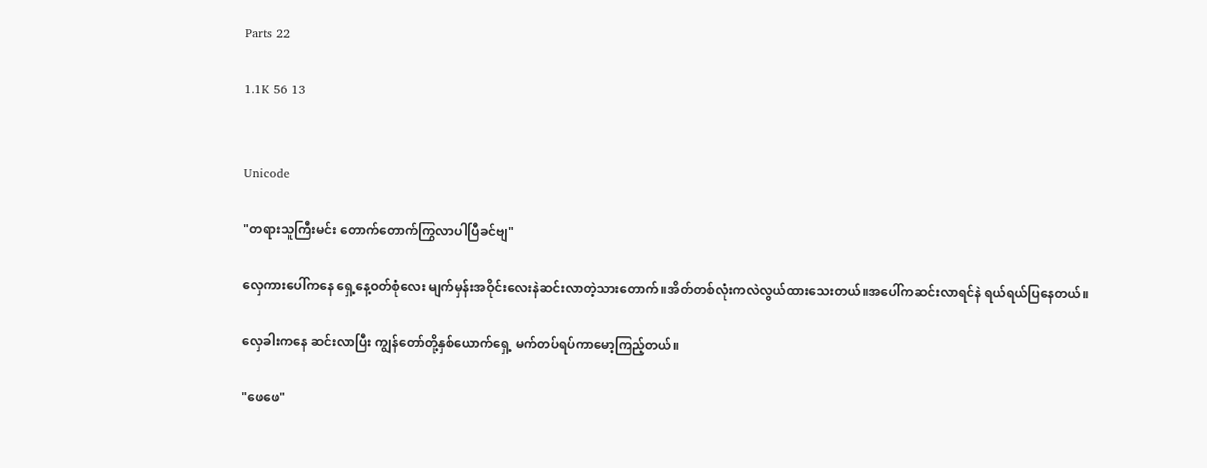Parts 22

1.1K 56 13


Unicode

"တရားသူကြီးမင်း တောက်တောက်ကြွလာပါပြီခင်ဗျ"

လှေကားပေါ်ကနေ ရှေ့နေ့ဝတ်စုံလေး မျက်မှန်းအဝိုင်းလေးနဲဆင်းလာတဲ့သားတောက်။အိတ်တစ်လုံးကလဲလွယ်ထားသေးတယ်။အပေါ်ကဆင်းလာရင်နဲ ရယ်ရယ်ပြနေတယ်။

လှေခါးကနေ ဆင်းလာပြီး ကျွန်တော်တို့နှစ်ယောက်ရှေ့ မက်တပ်ရပ်ကာမော့ကြည့်တယ်။

"ဖေဖေ"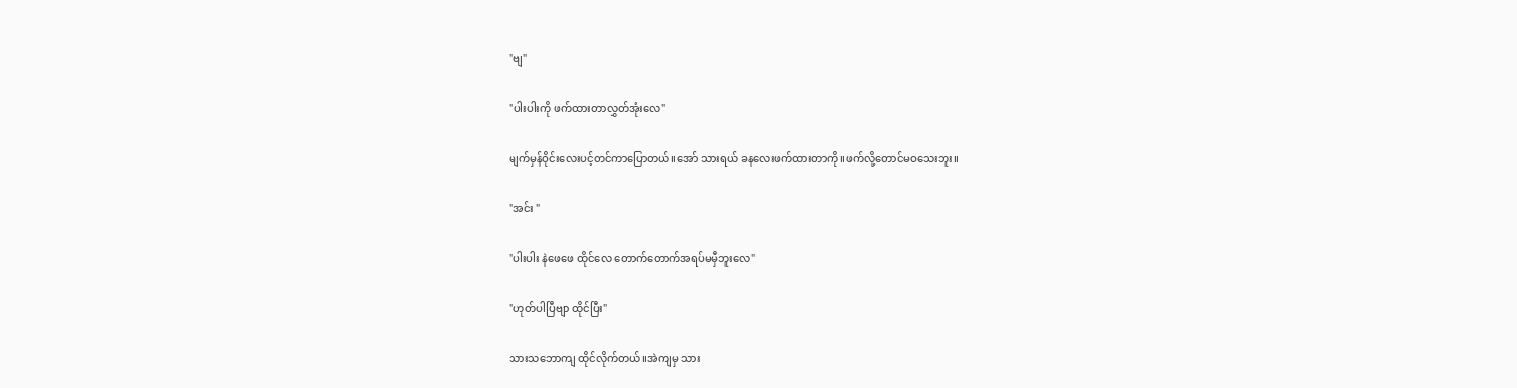"ဗျ"

"ပါးပါးကို ဖက်ထားတာလွှတ်အုံးလေ"

မျက်မှန်ဝိုင်းလေးပင့်တင်ကာပြောတယ်။အော် သားရယ် ခနလေးဖက်ထားတာကို။ဖက်လို့တောင်မဝသေးဘူး။

"အင်း "

"ပါးပါး နဲဖေဖေ ထိုင်လေ တောက်တောက်အရပ်မမှီဘူးလေ"

"ဟုတ်ပါပြီဗျာ ထိုင်ပြီး"

သားသဘောကျ ထိုင်လိုက်တယ်။အဲကျမှ သား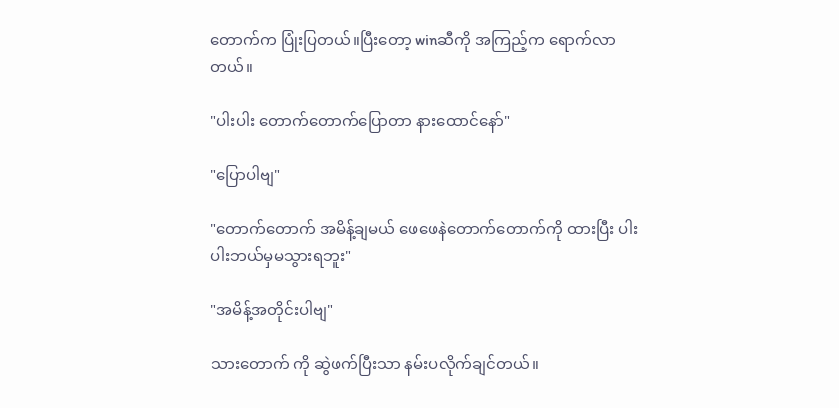တောက်က ပြုံးပြတယ်။ပြီးတော့ winဆီကို အကြည့်က ရောက်လာတယ်။

"ပါးပါး တောက်တောက်ပြောတာ နားထောင်နော်"

"ပြောပါဗျ"

"တောက်တောက် အမိန့်ချမယ် ဖေဖေနဲတောက်တောက်ကို ထားပြီး ပါးပါးဘယ်မှမသွားရဘူး"

"အမိန့်အတိုင်းပါဗျ"

သားတောက် ကို ဆွဲဖက်ပြီးသာ နမ်းပလိုက်ချင်တယ်။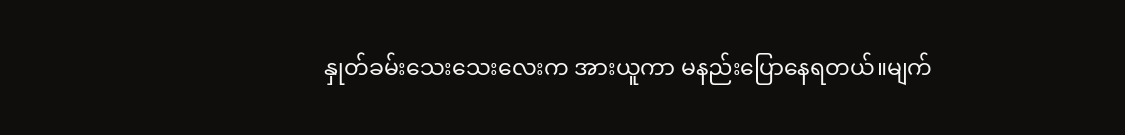နှုတ်ခမ်းသေးသေးလေးက အားယူကာ မနည်းပြောနေရတယ်။မျက်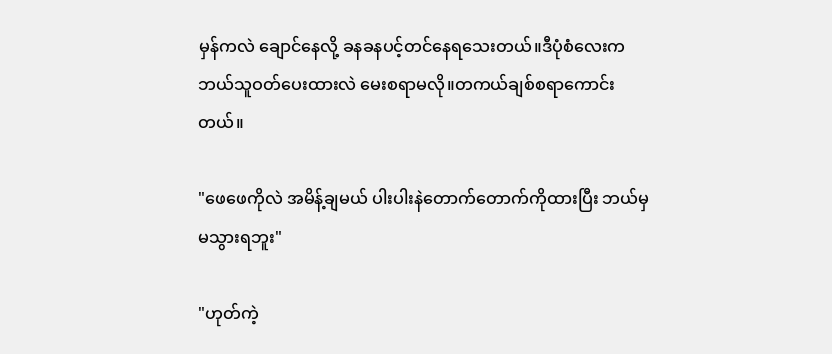မှန်ကလဲ ချောင်နေလို့ ခနခနပင့်တင်နေရသေးတယ်။ဒီပုံစံလေးက ဘယ်သူဝတ်ပေးထားလဲ မေးစရာမလို။တကယ်ချစ်စရာကောင်းတယ်။

"ဖေဖေကိုလဲ အမိန့်ချမယ် ပါးပါးနဲတောက်တောက်ကိုထားပြီး ဘယ်မှမသွားရဘူး"

"ဟုတ်ကဲ့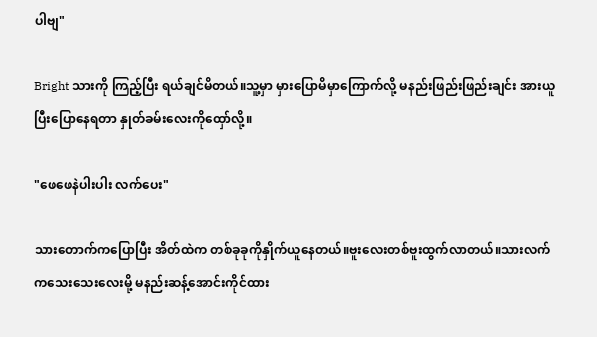ပါဗျ"

Bright သားကို ကြည့်ပြီး ရယ်ချင်မိတယ်။သူ့မှာ မှားပြောမိမှာကြောက်လို့ မနည်းဖြည်းဖြည်းချင်း အားယူပြီးပြောနေရတာ နှုတ်ခမ်းလေးကိုထှော်လို့။

"ဖေဖေနဲပါးပါး လက်ပေး"

သားတောက်ကပြောပြီး အိတ်ထဲက တစ်ခုခုကိုနှိုက်ယူနေတယ်။ဗူးလေးတစ်ဗူးထွက်လာတယ်။သားလက်ကသေးသေးလေးမို့ မနည်းဆန့်အောင်းကိုင်ထား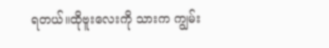ရတယ်။ထိုဗူးလေးကို သားက ကျွမ်း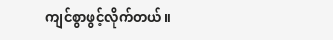ကျင်စွာဖွင့်လိုက်တယ်။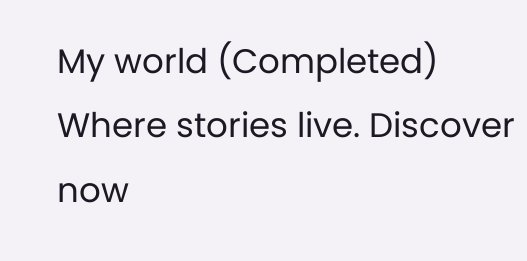My world (Completed) Where stories live. Discover now